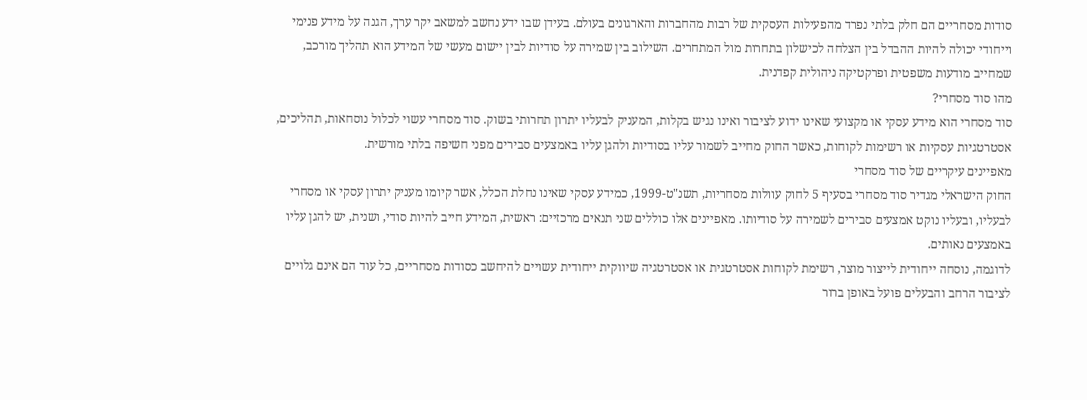סודות מסחריים הם חלק בלתי נפרד מהפעילות העסקית של רבות מהחברות והארגונים בעולם. בעידן שבו ידע נחשב למשאב יקר ערך, הגנה על מידע פנימי וייחודי יכולה להיות ההבדל בין הצלחה לכישלון בתחרות מול המתחרים. השילוב בין שמירה על סודיות לבין יישום מעשי של המידע הוא תהליך מורכב, שמחייב מודעות משפטית ופרקטיקה ניהולית קפדנית.
מהו סוד מסחרי?
סוד מסחרי הוא מידע עסקי או מקצועי שאינו ידוע לציבור ואינו נגיש בקלות, המעניק לבעליו יתרון תחרותי בשוק. סוד מסחרי עשוי לכלול נוסחאות, תהליכים, אסטרטגיות עסקיות או רשימות לקוחות, כאשר החוק מחייב לשמור עליו בסודיות ולהגן עליו באמצעים סבירים מפני חשיפה בלתי מורשית.
מאפיינים עיקריים של סוד מסחרי
החוק הישראלי מגדיר סוד מסחרי בסעיף 5 לחוק עוולות מסחריות, תשנ"ט-1999, כמידע עסקי שאינו נחלת הכלל, אשר קיומו מעניק יתרון עסקי או מסחרי לבעליו, ובעליו נוקט אמצעים סבירים לשמירה על סודיותו. מאפיינים אלו כוללים שני תנאים מרכזיים: ראשית, המידע חייב להיות סודי, ושנית, יש להגן עליו באמצעים נאותים.
לדוגמה, נוסחה ייחודית לייצור מוצר, רשימת לקוחות אסטרטגית או אסטרטגיה שיווקית ייחודית עשויים להיחשב כסודות מסחריים, כל עוד הם אינם גלויים לציבור הרחב והבעלים פועל באופן ברור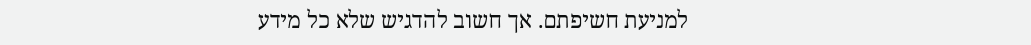למניעת חשיפתם. אך חשוב להדגיש שלא כל מידע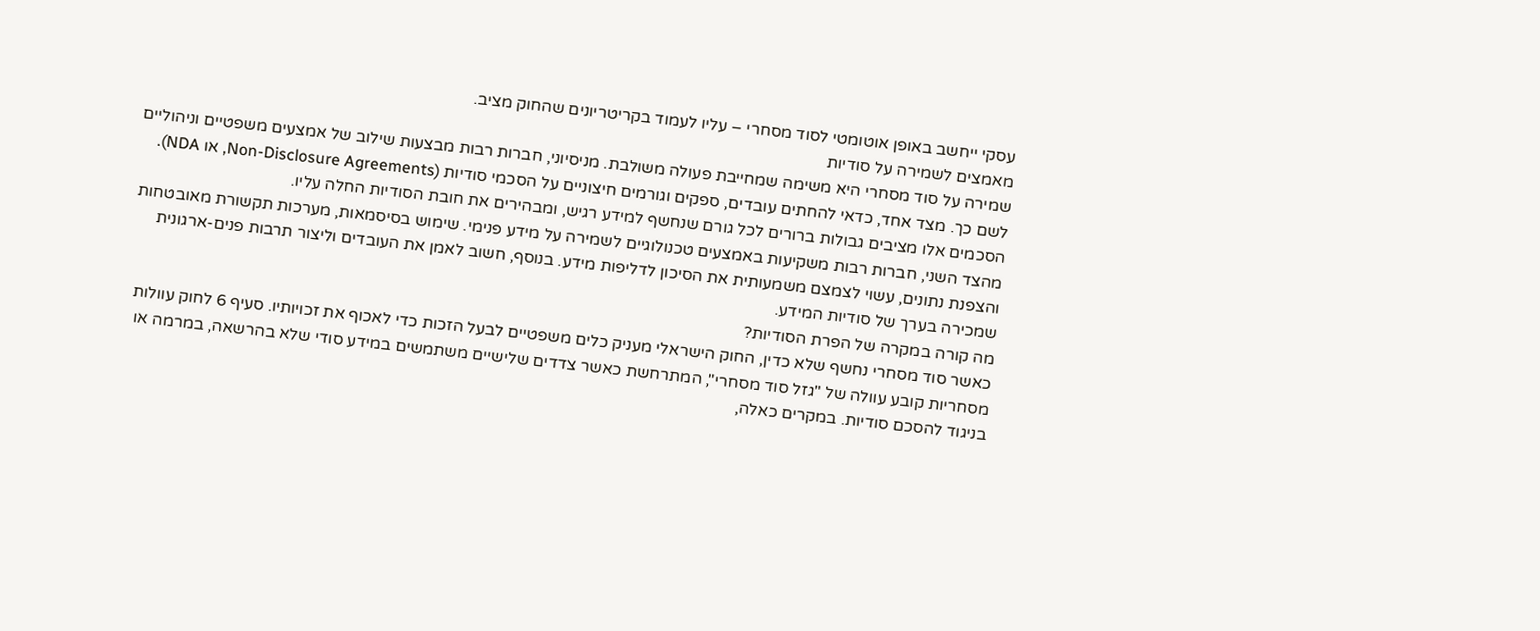עסקי ייחשב באופן אוטומטי לסוד מסחרי – עליו לעמוד בקריטריונים שהחוק מציב.
מאמצים לשמירה על סודיות
שמירה על סוד מסחרי היא משימה שמחייבת פעולה משולבת. מניסיוני, חברות רבות מבצעות שילוב של אמצעים משפטיים וניהוליים לשם כך. מצד אחד, כדאי להחתים עובדים, ספקים וגורמים חיצוניים על הסכמי סודיות (Non-Disclosure Agreements, או NDA). הסכמים אלו מציבים גבולות ברורים לכל גורם שנחשף למידע רגיש, ומבהירים את חובת הסודיות החלה עליו.
מהצד השני, חברות רבות משקיעות באמצעים טכנולוגיים לשמירה על מידע פנימי. שימוש בסיסמאות, מערכות תקשורת מאובטחות והצפנת נתונים, עשוי לצמצם משמעותית את הסיכון לדליפות מידע. בנוסף, חשוב לאמן את העובדים וליצור תרבות פנים-ארגונית שמכירה בערך של סודיות המידע.
מה קורה במקרה של הפרת הסודיות?
כאשר סוד מסחרי נחשף שלא כדין, החוק הישראלי מעניק כלים משפטיים לבעל הזכות כדי לאכוף את זכויותיו. סעיף 6 לחוק עוולות מסחריות קובע עוולה של "גזל סוד מסחרי", המתרחשת כאשר צדדים שלישיים משתמשים במידע סודי שלא בהרשאה, במרמה או בניגוד להסכם סודיות. במקרים כאלה,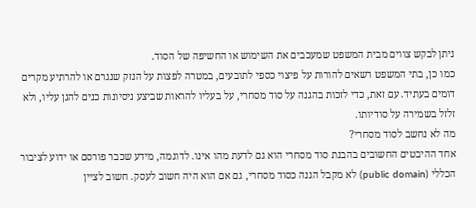ניתן לבקש צווים מבית המשפט שמעכבים את השימוש או החשיפה של הסוד.
כמו כן, בתי המשפט רשאים להורות על פיצוי כספי לתובעים, במטרה לפצות על הנזק שנגרם או להרתיע מקרים דומים בעתיד. עם זאת, כדי לזכות בהגנה על סוד מסחרי, על בעליו להראות שביצע ניסיונות כנים להגן עליו, ולא זלזל בשמירה על סודיותו.
מה לא נחשב לסוד מסחרי?
אחד ההיבטים החשובים בהבנת סוד מסחרי הוא גם לדעת מהו אינו. לדוגמה, מידע שכבר פורסם או ידוע לציבור הכללי (public domain) לא מקבל הגנה כסוד מסחרי, גם אם הוא היה חשוב לעסק. חשוב לציין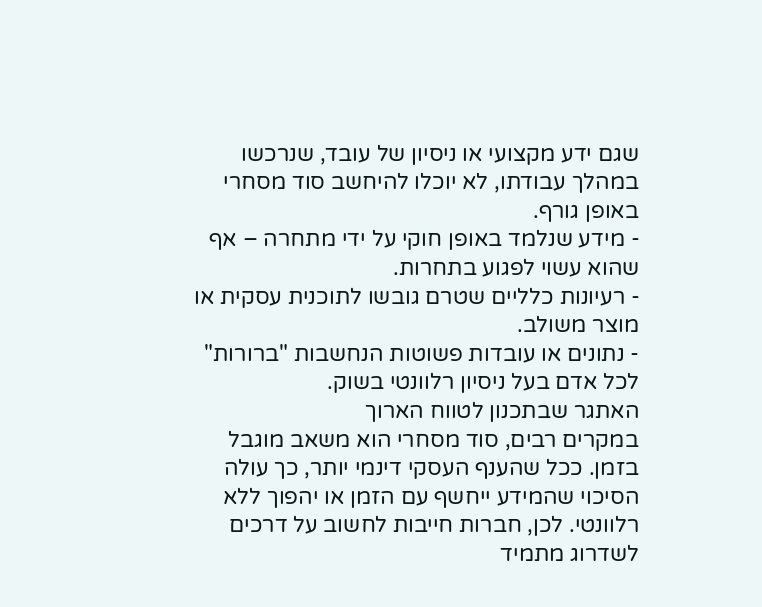שגם ידע מקצועי או ניסיון של עובד, שנרכשו במהלך עבודתו, לא יוכלו להיחשב סוד מסחרי באופן גורף.
- מידע שנלמד באופן חוקי על ידי מתחרה – אף שהוא עשוי לפגוע בתחרות.
- רעיונות כלליים שטרם גובשו לתוכנית עסקית או מוצר משולב.
- נתונים או עובדות פשוטות הנחשבות "ברורות" לכל אדם בעל ניסיון רלוונטי בשוק.
האתגר שבתכנון לטווח הארוך
במקרים רבים, סוד מסחרי הוא משאב מוגבל בזמן. ככל שהענף העסקי דינמי יותר, כך עולה הסיכוי שהמידע ייחשף עם הזמן או יהפוך ללא רלוונטי. לכן, חברות חייבות לחשוב על דרכים לשדרוג מתמיד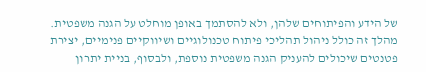של הידע והפיתוחים שלהן, ולא להסתמך באופן מוחלט על הגנה משפטית.
מהלך זה כולל ניהול תהליכי פיתוח טכנולוגיים ושיווקיים פנימיים, יצירת פטנטים שיכולים להעניק הגנה משפטית נוספת, ולבסוף, בניית יתרון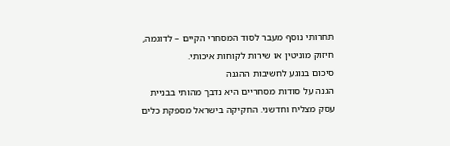תחרותי נוסף מעבר לסוד המסחרי הקיים – לדוגמה, חיזוק מוניטין או שירות לקוחות איכותי.
סיכום בנוגע לחשיבות ההגנה
הגנה על סודות מסחריים היא נדבך מהותי בבניית עסק מצליח וחדשני. החקיקה בישראל מספקת כלים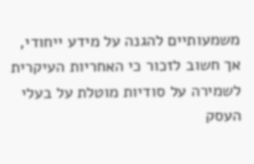משמעותיים להגנה על מידע ייחודי, אך חשוב לזכור כי האחריות העיקרית לשמירה על סודיות מוטלת על בעלי העסק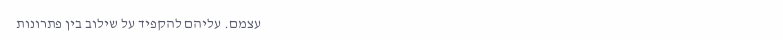עצמם. עליהם להקפיד על שילוב בין פתרונות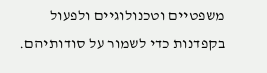משפטיים וטכנולוגיים ולפעול בקפדנות כדי לשמור על סודותיהם.